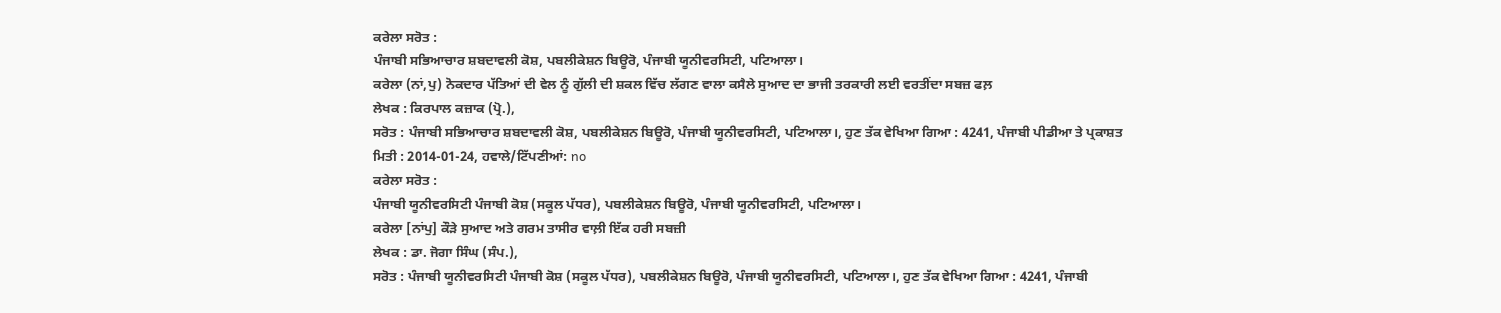ਕਰੇਲਾ ਸਰੋਤ :
ਪੰਜਾਬੀ ਸਭਿਆਚਾਰ ਸ਼ਬਦਾਵਲੀ ਕੋਸ਼, ਪਬਲੀਕੇਸ਼ਨ ਬਿਊਰੋ, ਪੰਜਾਬੀ ਯੂਨੀਵਰਸਿਟੀ, ਪਟਿਆਲਾ।
ਕਰੇਲਾ (ਨਾਂ,ਪੁ) ਨੋਕਦਾਰ ਪੱਤਿਆਂ ਦੀ ਵੇਲ ਨੂੰ ਗੁੱਲੀ ਦੀ ਸ਼ਕਲ ਵਿੱਚ ਲੱਗਣ ਵਾਲਾ ਕਸੈਲੇ ਸੁਆਦ ਦਾ ਭਾਜੀ ਤਰਕਾਰੀ ਲਈ ਵਰਤੀਂਦਾ ਸਬਜ਼ ਫਲ਼
ਲੇਖਕ : ਕਿਰਪਾਲ ਕਜ਼ਾਕ (ਪ੍ਰੋ.),
ਸਰੋਤ : ਪੰਜਾਬੀ ਸਭਿਆਚਾਰ ਸ਼ਬਦਾਵਲੀ ਕੋਸ਼, ਪਬਲੀਕੇਸ਼ਨ ਬਿਊਰੋ, ਪੰਜਾਬੀ ਯੂਨੀਵਰਸਿਟੀ, ਪਟਿਆਲਾ।, ਹੁਣ ਤੱਕ ਵੇਖਿਆ ਗਿਆ : 4241, ਪੰਜਾਬੀ ਪੀਡੀਆ ਤੇ ਪ੍ਰਕਾਸ਼ਤ ਮਿਤੀ : 2014-01-24, ਹਵਾਲੇ/ਟਿੱਪਣੀਆਂ: no
ਕਰੇਲਾ ਸਰੋਤ :
ਪੰਜਾਬੀ ਯੂਨੀਵਰਸਿਟੀ ਪੰਜਾਬੀ ਕੋਸ਼ (ਸਕੂਲ ਪੱਧਰ), ਪਬਲੀਕੇਸ਼ਨ ਬਿਊਰੋ, ਪੰਜਾਬੀ ਯੂਨੀਵਰਸਿਟੀ, ਪਟਿਆਲਾ।
ਕਰੇਲਾ [ਨਾਂਪੁ] ਕੌੜੇ ਸੁਆਦ ਅਤੇ ਗਰਮ ਤਾਸੀਰ ਵਾਲ਼ੀ ਇੱਕ ਹਰੀ ਸਬਜ਼ੀ
ਲੇਖਕ : ਡਾ. ਜੋਗਾ ਸਿੰਘ (ਸੰਪ.),
ਸਰੋਤ : ਪੰਜਾਬੀ ਯੂਨੀਵਰਸਿਟੀ ਪੰਜਾਬੀ ਕੋਸ਼ (ਸਕੂਲ ਪੱਧਰ), ਪਬਲੀਕੇਸ਼ਨ ਬਿਊਰੋ, ਪੰਜਾਬੀ ਯੂਨੀਵਰਸਿਟੀ, ਪਟਿਆਲਾ।, ਹੁਣ ਤੱਕ ਵੇਖਿਆ ਗਿਆ : 4241, ਪੰਜਾਬੀ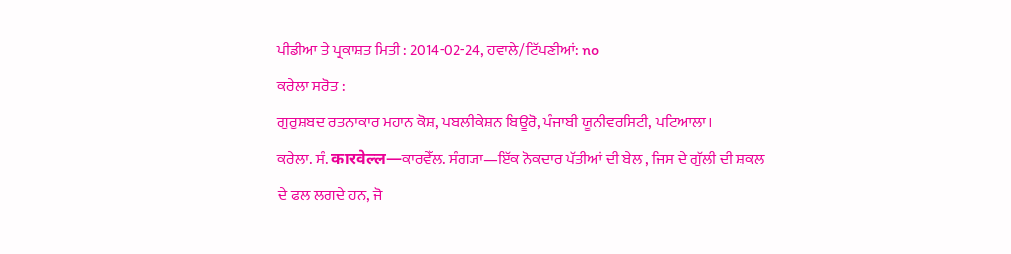ਪੀਡੀਆ ਤੇ ਪ੍ਰਕਾਸ਼ਤ ਮਿਤੀ : 2014-02-24, ਹਵਾਲੇ/ਟਿੱਪਣੀਆਂ: no
ਕਰੇਲਾ ਸਰੋਤ :
ਗੁਰੁਸ਼ਬਦ ਰਤਨਾਕਾਰ ਮਹਾਨ ਕੋਸ਼, ਪਬਲੀਕੇਸ਼ਨ ਬਿਊਰੋ, ਪੰਜਾਬੀ ਯੂਨੀਵਰਸਿਟੀ, ਪਟਿਆਲਾ।
ਕਰੇਲਾ. ਸੰ. कारवेल्ल—ਕਾਰਵੇੱਲ. ਸੰਗ੍ਯਾ—ਇੱਕ ਨੋਕਦਾਰ ਪੱਤੀਆਂ ਦੀ ਬੇਲ , ਜਿਸ ਦੇ ਗੁੱਲੀ ਦੀ ਸ਼ਕਲ ਦੇ ਫਲ ਲਗਦੇ ਹਨ, ਜੋ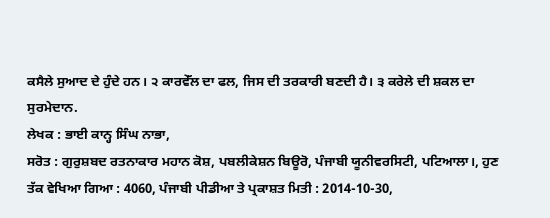ਕਸੈਲੇ ਸੁਆਦ ਦੇ ਹੁੰਦੇ ਹਨ। ੨ ਕਾਰਵੇੱਲ ਦਾ ਫਲ, ਜਿਸ ਦੀ ਤਰਕਾਰੀ ਬਣਦੀ ਹੈ। ੩ ਕਰੇਲੇ ਦੀ ਸ਼ਕਲ ਦਾ ਸੁਰਮੇਦਾਨ.
ਲੇਖਕ : ਭਾਈ ਕਾਨ੍ਹ ਸਿੰਘ ਨਾਭਾ,
ਸਰੋਤ : ਗੁਰੁਸ਼ਬਦ ਰਤਨਾਕਾਰ ਮਹਾਨ ਕੋਸ਼, ਪਬਲੀਕੇਸ਼ਨ ਬਿਊਰੋ, ਪੰਜਾਬੀ ਯੂਨੀਵਰਸਿਟੀ, ਪਟਿਆਲਾ।, ਹੁਣ ਤੱਕ ਵੇਖਿਆ ਗਿਆ : 4060, ਪੰਜਾਬੀ ਪੀਡੀਆ ਤੇ ਪ੍ਰਕਾਸ਼ਤ ਮਿਤੀ : 2014-10-30,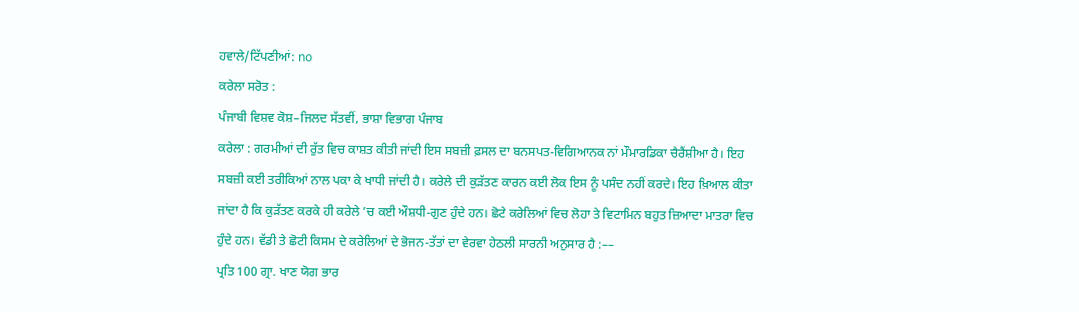ਹਵਾਲੇ/ਟਿੱਪਣੀਆਂ: no
ਕਰੇਲਾ ਸਰੋਤ :
ਪੰਜਾਬੀ ਵਿਸ਼ਵ ਕੋਸ਼–ਜਿਲਦ ਸੱਤਵੀਂ, ਭਾਸ਼ਾ ਵਿਭਾਗ ਪੰਜਾਬ
ਕਰੇਲਾ : ਗਰਮੀਆਂ ਦੀ ਰੁੱਤ ਵਿਚ ਕਾਸ਼ਤ ਕੀਤੀ ਜਾਂਦੀ ਇਸ ਸਬਜ਼ੀ ਫ਼ਸਲ ਦਾ ਬਨਸਪਤ-ਵਿਗਿਆਨਕ ਨਾਂ ਮੌਮਾਰਡਿਕਾ ਚੈਰੈਂਸ਼ੀਆ ਹੈ। ਇਹ ਸਬਜ਼ੀ ਕਈ ਤਰੀਕਿਆਂ ਨਾਲ ਪਕਾ ਕੇ ਖਾਧੀ ਜਾਂਦੀ ਹੈ। ਕਰੇਲੇ ਦੀ ਕੁੜੱਤਣ ਕਾਰਨ ਕਈ ਲੋਕ ਇਸ ਨੂੰ ਪਸੰਦ ਨਹੀਂ ਕਰਦੇ। ਇਹ ਖ਼ਿਆਲ ਕੀਤਾ ਜਾਂਦਾ ਹੈ ਕਿ ਕੁੜੱਤਣ ਕਰਕੇ ਹੀ ਕਰੇਲੇ ’ਚ ਕਈ ਔਸ਼ਧੀ-ਗੁਣ ਹੁੰਦੇ ਹਨ। ਛੋਟੇ ਕਰੇਲਿਆਂ ਵਿਚ ਲੋਹਾ ਤੇ ਵਿਟਾਮਿਨ ਬਹੁਤ ਜ਼ਿਆਦਾ ਮਾਤਰਾ ਵਿਚ ਹੁੰਦੇ ਹਨ। ਵੱਡੀ ਤੇ ਛੋਟੀ ਕਿਸਮ ਦੇ ਕਰੇਲਿਆਂ ਦੇ ਭੋਜਨ-ਤੱਤਾਂ ਦਾ ਵੇਰਵਾ ਹੇਠਲੀ ਸਾਰਨੀ ਅਨੁਸਾਰ ਹੈ :––
ਪ੍ਰਤਿ 100 ਗ੍ਰਾ. ਖਾਣ ਯੋਗ ਭਾਰ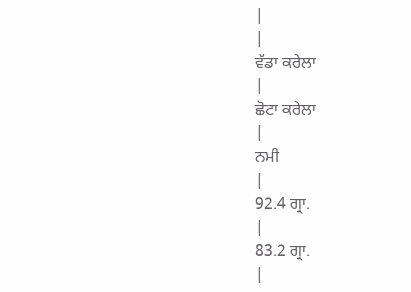|
|
ਵੱਡਾ ਕਰੇਲਾ
|
ਛੋਟਾ ਕਰੇਲਾ
|
ਨਮੀ
|
92.4 ਗ੍ਰਾ.
|
83.2 ਗ੍ਰਾ.
|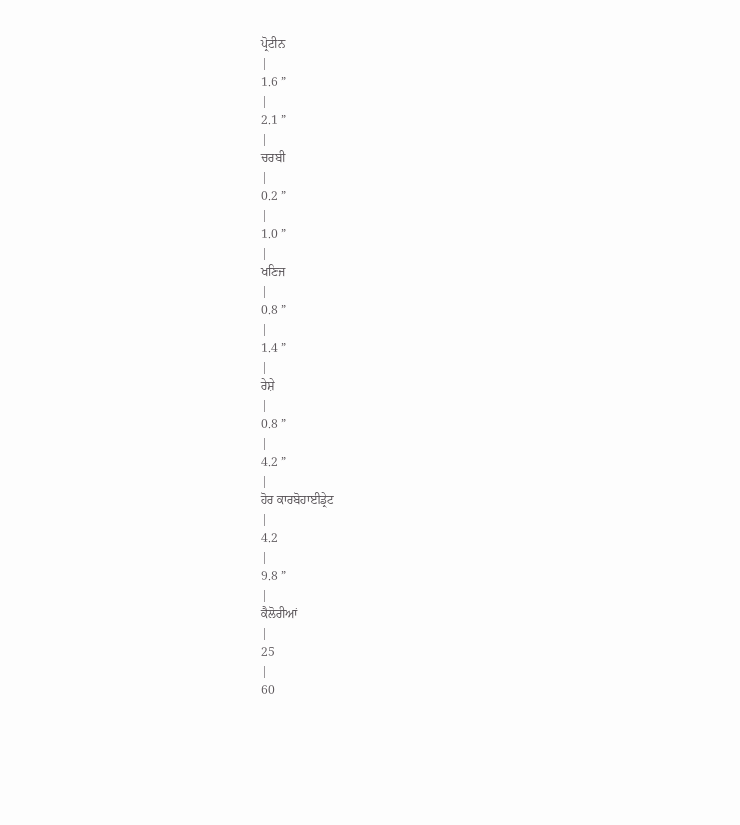ਪ੍ਰੋਟੀਨ
|
1.6 ”
|
2.1 ”
|
ਚਰਬੀ
|
0.2 ”
|
1.0 ”
|
ਖਣਿਜ
|
0.8 ”
|
1.4 ”
|
ਰੇਸ਼ੇ
|
0.8 ”
|
4.2 ”
|
ਹੋਰ ਕਾਰਬੋਹਾਈਡ੍ਰੇਟ
|
4.2
|
9.8 ”
|
ਕੈਲੋਰੀਆਂ
|
25
|
60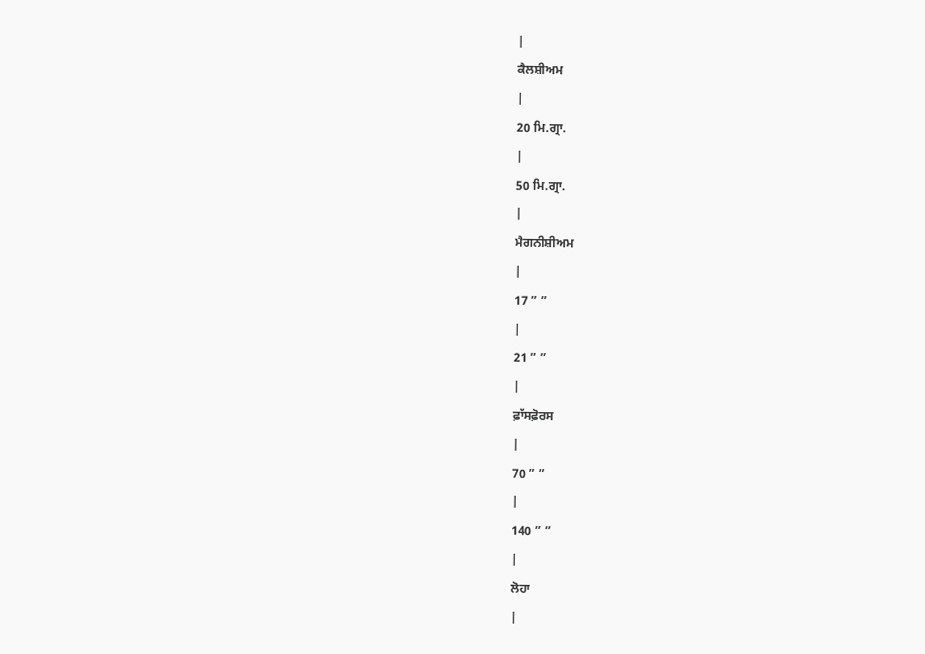|
ਕੈਲਸ਼ੀਅਮ
|
20 ਮਿ.ਗ੍ਰਾ.
|
50 ਮਿ.ਗ੍ਰਾ.
|
ਮੈਗਨੀਸ਼ੀਅਮ
|
17 ” ”
|
21 ” ”
|
ਫ਼ਾੱਸਫ਼ੋਰਸ
|
70 ” ”
|
140 ” ”
|
ਲੋਹਾ
|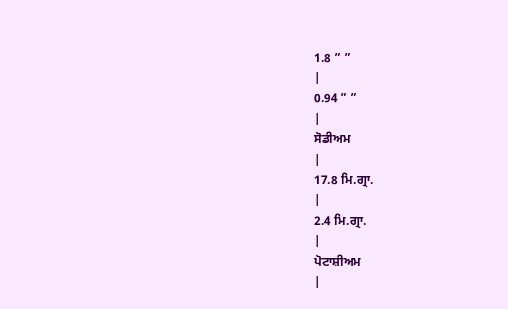1.8 ” ”
|
0.94 ” ”
|
ਸੋਡੀਅਮ
|
17.8 ਮਿ.ਗ੍ਰਾ.
|
2.4 ਮਿ.ਗ੍ਰਾ.
|
ਪੋਟਾਸ਼ੀਅਮ
|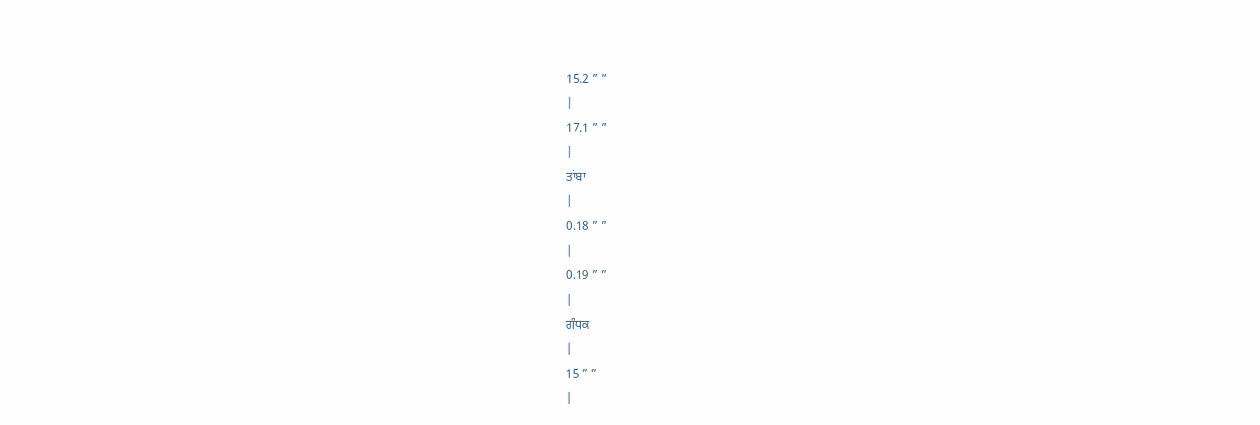15.2 ” ”
|
17.1 ” ”
|
ਤਾਂਬਾ
|
0.18 ” ”
|
0.19 ” ”
|
ਗੰਧਕ
|
15 ” ”
|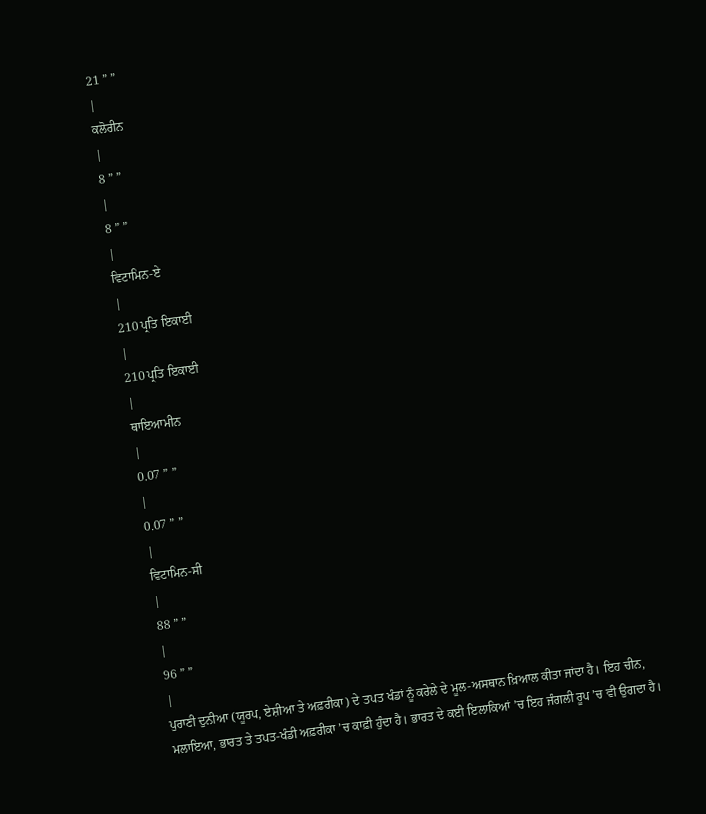21 ” ”
|
ਕਲੋਰੀਨ
|
8 ” ”
|
8 ” ”
|
ਵਿਟਾਮਿਨ-ਏ
|
210 ਪ੍ਰਤਿ ਇਕਾਈ
|
210 ਪ੍ਰਤਿ ਇਕਾਈ
|
ਥਾਇਆਮੀਨ
|
0.07 ” ”
|
0.07 ” ”
|
ਵਿਟਾਮਿਨ-ਸੀ
|
88 ” ”
|
96 ” ”
|
ਪੁਰਾਣੀ ਦੁਨੀਆ (ਯੂਰਪ, ਏਸ਼ੀਆ ਤੇ ਅਫ਼ਰੀਕਾ) ਦੇ ਤਪਤ ਖੰਡਾਂ ਨੂੰ ਕਰੇਲੇ ਦੇ ਮੂਲ-ਅਸਥਾਨ ਖ਼ਿਆਲ ਕੀਤਾ ਜਾਂਦਾ ਹੈ। ਇਹ ਚੀਨ, ਮਲਾਇਆ, ਭਾਰਤ ਤੇ ਤਪਤ-ਖੰਡੀ ਅਫ਼ਰੀਕਾ ’ਚ ਕਾਫ਼ੀ ਹੁੰਦਾ ਹੈ। ਭਾਰਤ ਦੇ ਕਈ ਇਲਾਕਿਆਂ ’ਚ ਇਹ ਜੰਗਲੀ ਰੂਪ ’ਚ ਵੀ ਉਗਦਾ ਹੈ।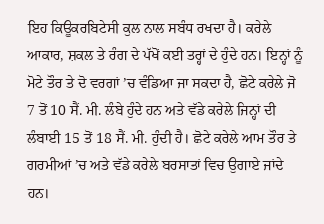ਇਹ ਕਿਊਕਰਬਿਟੇਸੀ ਕੁਲ ਨਾਲ ਸਬੰਧ ਰਖਦਾ ਹੈ। ਕਰੇਲੇ ਆਕਾਰ, ਸ਼ਕਲ ਤੇ ਰੰਗ ਦੇ ਪੱਖੋਂ ਕਈ ਤਰ੍ਹਾਂ ਦੇ ਹੁੰਦੇ ਹਨ। ਇਨ੍ਹਾਂ ਨੂੰ ਮੋਟੇ ਤੌਰ ਤੇ ਦੋ ਵਰਗਾਂ ’ਚ ਵੰਡਿਆ ਜਾ ਸਕਦਾ ਹੈ, ਛੋਟੇ ਕਰੇਲੇ ਜੋ 7 ਤੋਂ 10 ਸੈਂ. ਮੀ. ਲੰਬੇ ਹੁੰਦੇ ਹਨ ਅਤੇ ਵੱਡੇ ਕਰੇਲੇ ਜਿਨ੍ਹਾਂ ਦੀ ਲੰਬਾਈ 15 ਤੋਂ 18 ਸੈਂ. ਮੀ. ਹੁੰਦੀ ਹੈ। ਛੋਟੇ ਕਰੇਲੇ ਆਮ ਤੌਰ ਤੇ ਗਰਮੀਆਂ ’ਚ ਅਤੇ ਵੱਡੇ ਕਰੇਲੇ ਬਰਸਾਤਾਂ ਵਿਚ ਉਗਾਏ ਜਾਂਦੇ ਹਨ।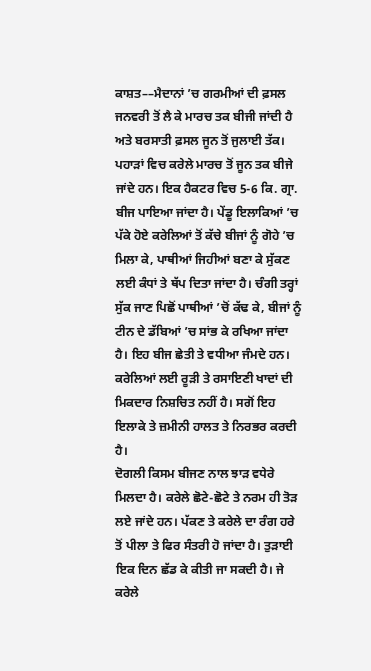ਕਾਸ਼ਤ––ਮੈਦਾਨਾਂ ’ਚ ਗਰਮੀਆਂ ਦੀ ਫ਼ਸਲ ਜਨਵਰੀ ਤੋਂ ਲੈ ਕੇ ਮਾਰਚ ਤਕ ਬੀਜੀ ਜਾਂਦੀ ਹੈ ਅਤੇ ਬਰਸਾਤੀ ਫ਼ਸਲ ਜੂਨ ਤੋਂ ਜੁਲਾਈ ਤੱਕ। ਪਹਾੜਾਂ ਵਿਚ ਕਰੇਲੇ ਮਾਰਚ ਤੋਂ ਜੂਨ ਤਕ ਬੀਜੇ ਜਾਂਦੇ ਹਨ। ਇਕ ਹੈਕਟਰ ਵਿਚ 5-6 ਕਿ. ਗ੍ਰਾ. ਬੀਜ ਪਾਇਆ ਜਾਂਦਾ ਹੈ। ਪੇਂਡੂ ਇਲਾਕਿਆਂ ’ਚ ਪੱਕੇ ਹੋਏ ਕਰੇਲਿਆਂ ਤੋਂ ਕੱਚੇ ਬੀਜਾਂ ਨੂੰ ਗੋਹੇ ’ਚ ਮਿਲਾ ਕੇ, ਪਾਥੀਆਂ ਜਿਹੀਆਂ ਬਣਾ ਕੇ ਸੁੱਕਣ ਲਈ ਕੰਧਾਂ ਤੇ ਥੱਪ ਦਿਤਾ ਜਾਂਦਾ ਹੈ। ਚੰਗੀ ਤਰ੍ਹਾਂ ਸੁੱਕ ਜਾਣ ਪਿਛੋਂ ਪਾਥੀਆਂ ’ਚੋਂ ਕੱਢ ਕੇ, ਬੀਜਾਂ ਨੂੰ ਟੀਨ ਦੇ ਡੱਬਿਆਂ ’ਚ ਸਾਂਭ ਕੇ ਰਖਿਆ ਜਾਂਦਾ ਹੈ। ਇਹ ਬੀਜ ਛੇਤੀ ਤੇ ਵਧੀਆ ਜੰਮਦੇ ਹਨ। ਕਰੇਲਿਆਂ ਲਈ ਰੂੜੀ ਤੇ ਰਸਾਇਣੀ ਖਾਦਾਂ ਦੀ ਮਿਕਦਾਰ ਨਿਸ਼ਚਿਤ ਨਹੀਂ ਹੈ। ਸਗੋਂ ਇਹ ਇਲਾਕੇ ਤੇ ਜ਼ਮੀਨੀ ਹਾਲਤ ਤੇ ਨਿਰਭਰ ਕਰਦੀ ਹੈ।
ਦੋਗਲੀ ਕਿਸਮ ਬੀਜਣ ਨਾਲ ਝਾੜ ਵਧੇਰੇ ਮਿਲਦਾ ਹੈ। ਕਰੇਲੇ ਛੋਟੇ-ਛੋਟੇ ਤੇ ਨਰਮ ਹੀ ਤੋੜ ਲਏ ਜਾਂਦੇ ਹਨ। ਪੱਕਣ ਤੇ ਕਰੇਲੇ ਦਾ ਰੰਗ ਹਰੇ ਤੋਂ ਪੀਲਾ ਤੇ ਫਿਰ ਸੰਤਰੀ ਹੋ ਜਾਂਦਾ ਹੈ। ਤੁੜਾਈ ਇਕ ਦਿਨ ਛੱਡ ਕੇ ਕੀਤੀ ਜਾ ਸਕਦੀ ਹੈ। ਜੇ ਕਰੇਲੇ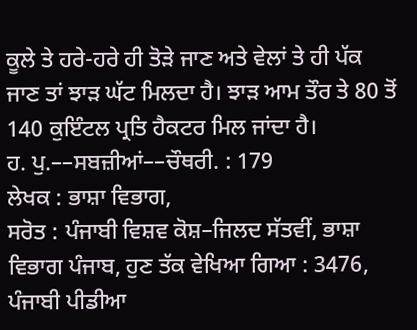ਕੂਲੇ ਤੇ ਹਰੇ-ਹਰੇ ਹੀ ਤੋੜੇ ਜਾਣ ਅਤੇ ਵੇਲਾਂ ਤੇ ਹੀ ਪੱਕ ਜਾਣ ਤਾਂ ਝਾੜ ਘੱਟ ਮਿਲਦਾ ਹੈ। ਝਾੜ ਆਮ ਤੌਰ ਤੇ 80 ਤੋਂ 140 ਕੁਇੰਟਲ ਪ੍ਰਤਿ ਹੈਕਟਰ ਮਿਲ ਜਾਂਦਾ ਹੈ।
ਹ. ਪੁ.––ਸਬਜ਼ੀਆਂ––ਚੌਥਰੀ. : 179
ਲੇਖਕ : ਭਾਸ਼ਾ ਵਿਭਾਗ,
ਸਰੋਤ : ਪੰਜਾਬੀ ਵਿਸ਼ਵ ਕੋਸ਼–ਜਿਲਦ ਸੱਤਵੀਂ, ਭਾਸ਼ਾ ਵਿਭਾਗ ਪੰਜਾਬ, ਹੁਣ ਤੱਕ ਵੇਖਿਆ ਗਿਆ : 3476, ਪੰਜਾਬੀ ਪੀਡੀਆ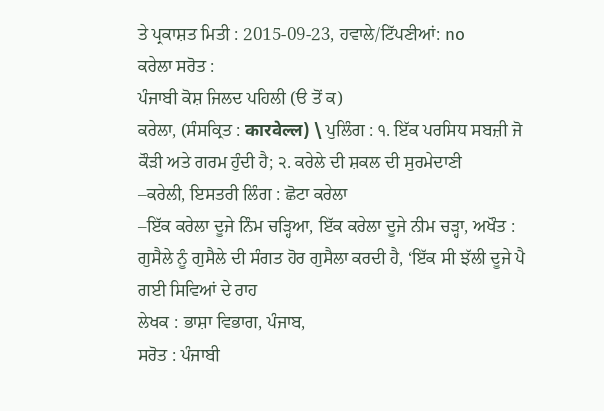ਤੇ ਪ੍ਰਕਾਸ਼ਤ ਮਿਤੀ : 2015-09-23, ਹਵਾਲੇ/ਟਿੱਪਣੀਆਂ: no
ਕਰੇਲਾ ਸਰੋਤ :
ਪੰਜਾਬੀ ਕੋਸ਼ ਜਿਲਦ ਪਹਿਲੀ (ੳ ਤੋਂ ਕ)
ਕਰੇਲਾ, (ਸੰਸਕ੍ਰਿਤ : कारवेल्ल) \ ਪੁਲਿੰਗ : ੧. ਇੱਕ ਪਰਸਿਧ ਸਬਜ਼ੀ ਜੋ ਕੌੜੀ ਅਤੇ ਗਰਮ ਹੁੰਦੀ ਹੈ; ੨. ਕਰੇਲੇ ਦੀ ਸ਼ਕਲ ਦੀ ਸੁਰਮੇਦਾਣੀ
–ਕਰੇਲੀ, ਇਸਤਰੀ ਲਿੰਗ : ਛੋਟਾ ਕਰੇਲਾ
–ਇੱਕ ਕਰੇਲਾ ਦੂਜੇ ਨਿੰਮ ਚੜ੍ਹਿਆ, ਇੱਕ ਕਰੇਲਾ ਦੂਜੇ ਨੀਮ ਚੜ੍ਹਾ, ਅਖੌਤ : ਗੁਸੈਲੇ ਨੂੰ ਗੁਸੈਲੇ ਦੀ ਸੰਗਤ ਹੋਰ ਗੁਸੈਲਾ ਕਰਦੀ ਹੈ, ‘ਇੱਕ ਸੀ ਝੱਲੀ ਦੂਜੇ ਪੈ ਗਈ ਸਿਵਿਆਂ ਦੇ ਰਾਹ
ਲੇਖਕ : ਭਾਸ਼ਾ ਵਿਭਾਗ, ਪੰਜਾਬ,
ਸਰੋਤ : ਪੰਜਾਬੀ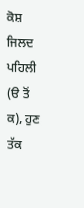ਕੋਸ਼ ਜਿਲਦ ਪਹਿਲੀ (ੳ ਤੋਂ ਕ), ਹੁਣ ਤੱਕ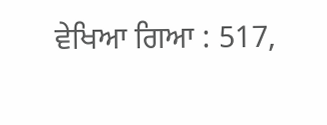ਵੇਖਿਆ ਗਿਆ : 517,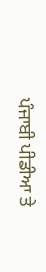ਪੰਜਾਬੀ ਪੀਡੀਆ ਤੇ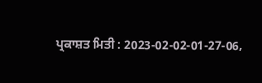ਪ੍ਰਕਾਸ਼ਤ ਮਿਤੀ : 2023-02-02-01-27-06,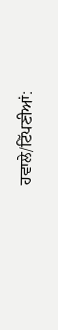ਹਵਾਲੇ/ਟਿੱਪਣੀਆਂ: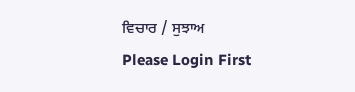ਵਿਚਾਰ / ਸੁਝਾਅ
Please Login First